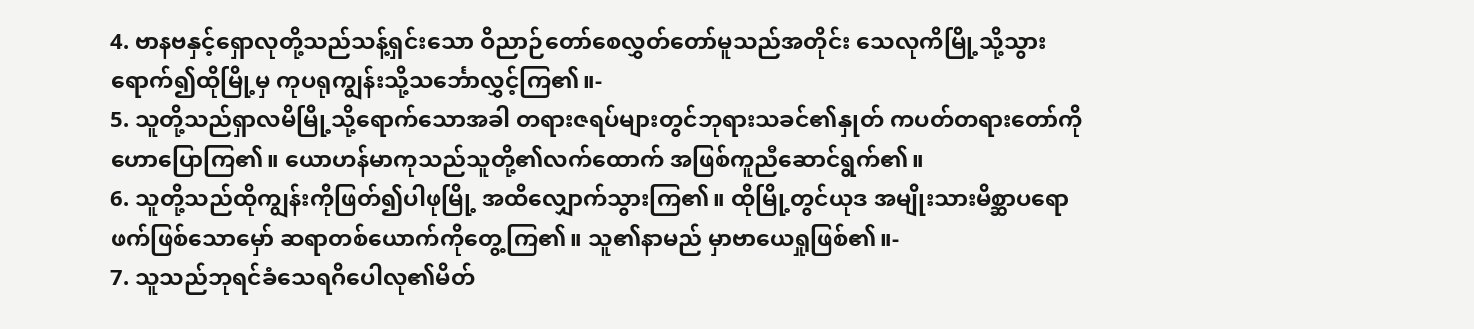4. ဗာနဗနှင့်ရှောလုတို့သည်သန့်ရှင်းသော ဝိညာဉ်တော်စေလွှတ်တော်မူသည်အတိုင်း သေလုကိမြို့သို့သွားရောက်၍ထိုမြို့မှ ကုပရုကျွန်းသို့သင်္ဘောလွှင့်ကြ၏။-
5. သူတို့သည်ရှာလမိမြို့သို့ရောက်သောအခါ တရားဇရပ်များတွင်ဘုရားသခင်၏နှုတ် ကပတ်တရားတော်ကိုဟောပြောကြ၏။ ယောဟန်မာကုသည်သူတို့၏လက်ထောက် အဖြစ်ကူညီဆောင်ရွက်၏။
6. သူတို့သည်ထိုကျွန်းကိုဖြတ်၍ပါဖုမြို့ အထိလျှောက်သွားကြ၏။ ထိုမြို့တွင်ယုဒ အမျိုးသားမိစ္ဆာပရောဖက်ဖြစ်သောမှော် ဆရာတစ်ယောက်ကိုတွေ့ကြ၏။ သူ၏နာမည် မှာဗာယေရှုဖြစ်၏။-
7. သူသည်ဘုရင်ခံသေရဂိပေါလု၏မိတ်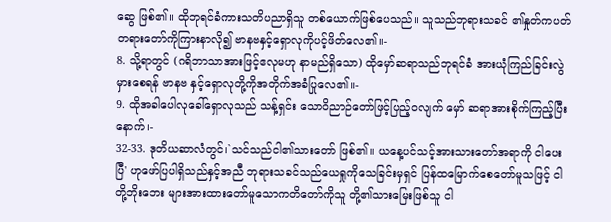ဆွေ ဖြစ်၏။ ထိုဘုရင်ခံကားသတိပညာရှိသူ တစ်ယောက်ဖြစ်ပေသည်။ သူသည်ဘုရားသခင် ၏နှုတ်ကပတ်တရားတော်ကိုကြားနာလို၍ ဗာနဗနှင့်ရှောလုကိုပင့်ဖိတ်လေ၏။-
8. သို့ရာတွင် (ဂရိဘာသာအားဖြင့်ဧလုမဟု နာမည်ရှိသော) ထိုမှော်ဆရာသည်ဘုရင်ခံ အားယုံကြည်ခြင်းလွဲမှားစေရန် ဗာနဗ နှင့်ရှောလုတို့ကိုအတိုက်အခံပြုလေ၏။-
9. ထိုအခါပေါလုခေါ်ရှောလုသည် သန့်ရှင်း သောဝိညာဉ်တော်ဖြင့်ပြည့်ဝလျက် မှော် ဆရာအားစိုက်ကြည့်ပြီးနောက်၊-
32-33. ဒုတိယဆာလံတွင်၊`သင်သည်ငါ၏သားတော် ဖြစ်၏။ ယနေ့ပင်သင့်အားသားတော်အရာကို ငါပေးပြီ' ဟုဖော်ပြပါရှိသည်နှင့်အညီ ဘုရားသခင်သည်ယေရှုကိုသေခြင်းမှရှင် ပြန်ထမြောက်စေတော်မူသဖြင့် ငါတို့ဘိုးဘေး များအားထားတော်မူသောကတိတော်ကိုသူ တို့၏သားမြေးဖြစ်သူ ငါ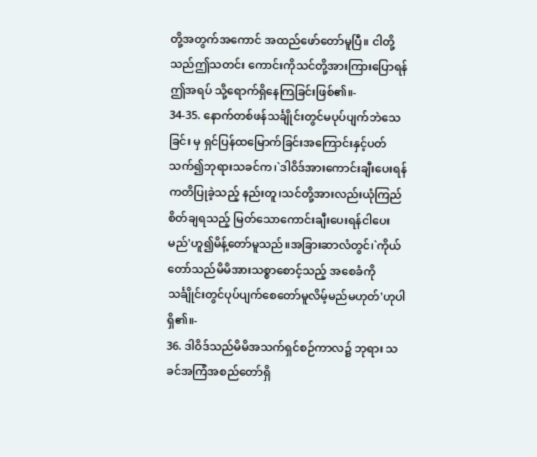တို့အတွက်အကောင် အထည်ဖော်တော်မူပြီ။ ငါတို့သည်ဤသတင်း ကောင်းကိုသင်တို့အားကြားပြောရန်ဤအရပ် သို့ရောက်ရှိနေကြခြင်းဖြစ်၏။-
34-35. နောက်တစ်ဖန်သင်္ချိုင်းတွင်မပုပ်ပျက်ဘဲသေခြင်း မှ ရှင်ပြန်ထမြောက်ခြင်းအကြောင်းနှင့်ပတ် သက်၍ဘုရားသခင်က၊`ဒါဝိဒ်အားကောင်းချီးပေးရန်ကတိပြုခဲ့သည့် နည်းတူ၊သင်တို့အားလည်းယုံကြည်စိတ်ချရသည့် မြတ်သောကောင်းချီးပေးရန်ငါပေးမည်'ဟူ၍မိန့်တော်မူသည်။အခြားဆာလံတွင်၊`ကိုယ်တော်သည်မိမိအားသစ္စာစောင့်သည့် အစေခံကိုသင်္ချိုင်းတွင်ပုပ်ပျက်စေတော်မူလိမ့်မည်မဟုတ်'ဟုပါရှိ၏။-
36. ဒါဝိဒ်သည်မိမိအသက်ရှင်စဉ်ကာလ၌ ဘုရား သခင်အကြံအစည်တော်ရှိ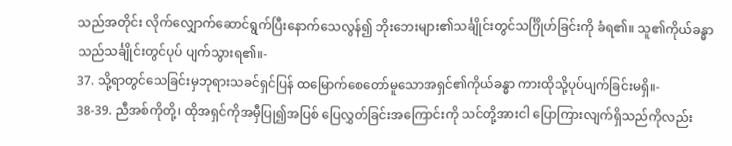သည်အတိုင်း လိုက်လျှောက်ဆောင်ရွက်ပြီးနောက်သေလွန်၍ ဘိုးဘေးများ၏သင်္ချိုင်းတွင်သင်္ဂြိုဟ်ခြင်းကို ခံရ၏။ သူ၏ကိုယ်ခန္ဓာသည်သင်္ချိုင်းတွင်ပုပ် ပျက်သွားရ၏။-
37. သို့ရာတွင်သေခြင်းမှဘုရားသခင်ရှင်ပြန် ထမြောက်စေတော်မူသောအရှင်၏ကိုယ်ခန္ဓာ ကားထိုသို့ပုပ်ပျက်ခြင်းမရှိ။-
38-39. ညီအစ်ကိုတို့၊ ထိုအရှင်ကိုအမှီပြု၍အပြစ် ပြေလွှတ်ခြင်းအကြောင်းကို သင်တို့အားငါ ပြောကြားလျက်ရှိသည်ကိုလည်း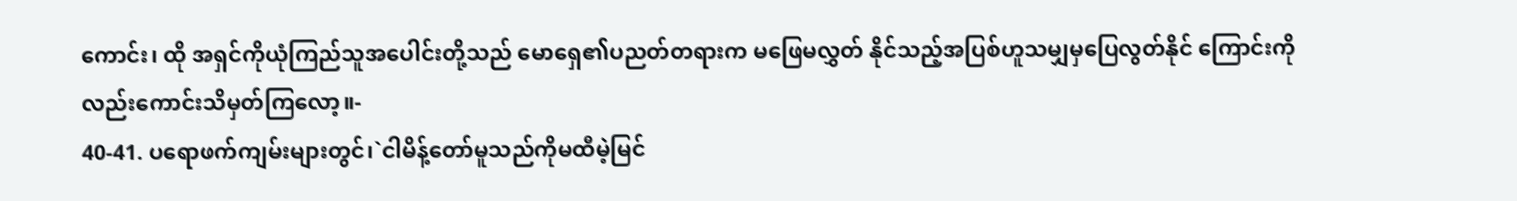ကောင်း၊ ထို အရှင်ကိုယုံကြည်သူအပေါင်းတို့သည် မောရှေ၏ပညတ်တရားက မဖြေမလွှတ် နိုင်သည့်အပြစ်ဟူသမျှမှပြေလွတ်နိုင် ကြောင်းကိုလည်းကောင်းသိမှတ်ကြလော့။-
40-41. ပရောဖက်ကျမ်းများတွင်၊`ငါမိန့်တော်မူသည်ကိုမထီမဲ့မြင်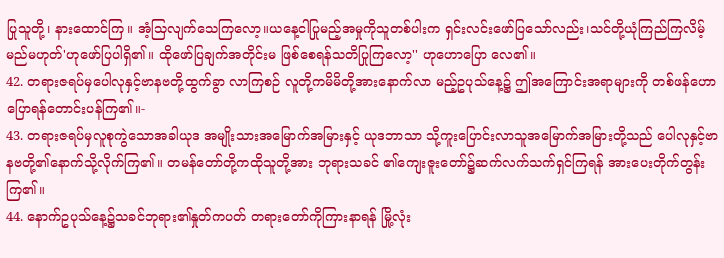ပြုသူတို့၊ နားထောင်ကြ။ အံ့သြလျက်သေကြလော့။ယနေ့ငါပြုမည့်အမှုကိုသူတစ်ပါးက ရှင်းလင်းဖော်ပြသော်လည်း၊သင်တို့ယုံကြည်ကြလိမ့်မည်မဟုတ်'ဟုဖော်ပြပါရှိ၏။ ထိုဖော်ပြချက်အတိုင်းမ ဖြစ်စေရန်သတိပြုကြလော့'' ဟုဟောပြော လေ၏။
42. တရားဇရပ်မှပေါလုနှင့်ဗာနဗတို့ထွက်ခွာ လာကြစဉ် လူတို့ကမိမိတို့အားနောက်လာ မည့်ဥပုသ်နေ့၌ ဤအကြောင်းအရာများကို တစ်ဖန်ဟောပြောရန်တောင်းပန်ကြ၏။-
43. တရားဇရပ်မှလူစုကွဲသောအခါယုဒ အမျိုးသားအမြောက်အမြားနှင့် ယုဒဘာသာ သို့ကူးပြောင်းလာသူအမြောက်အမြားတို့သည် ပေါလုနှင့်ဗာနဗတို့၏နောက်သို့လိုက်ကြ၏။ တမန်တော်တို့ကထိုသူတို့အား ဘုရားသခင် ၏ကျေးဇူးတော်၌ဆက်လက်သက်ရှင်ကြရန် အားပေးတိုက်တွန်းကြ၏။
44. နောက်ဥပုသ်နေ့၌သခင်ဘုရား၏နှုတ်ကပတ် တရားတော်ကိုကြားနာရန် မြို့လုံး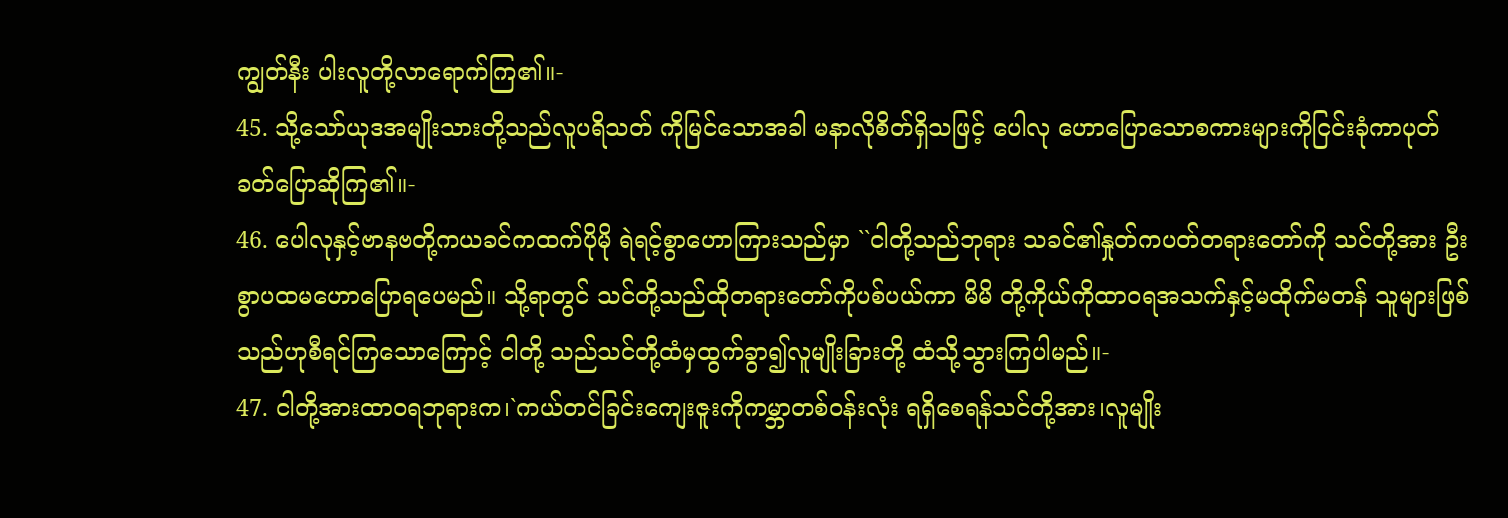ကျွတ်နီး ပါးလူတို့လာရောက်ကြ၏။-
45. သို့သော်ယုဒအမျိုးသားတို့သည်လူပရိသတ် ကိုမြင်သောအခါ မနာလိုစိတ်ရှိသဖြင့် ပေါလု ဟောပြောသောစကားများကိုငြင်းခုံကာပုတ် ခတ်ပြောဆိုကြ၏။-
46. ပေါလုနှင့်ဗာနဗတို့ကယခင်ကထက်ပိုမို ရဲရင့်စွာဟောကြားသည်မှာ ``ငါတို့သည်ဘုရား သခင်၏နှုတ်ကပတ်တရားတော်ကို သင်တို့အား ဦးစွာပထမဟောပြောရပေမည်။ သို့ရာတွင် သင်တို့သည်ထိုတရားတော်ကိုပစ်ပယ်ကာ မိမိ တို့ကိုယ်ကိုထာဝရအသက်နှင့်မထိုက်မတန် သူများဖြစ်သည်ဟုစီရင်ကြသောကြောင့် ငါတို့ သည်သင်တို့ထံမှထွက်ခွာ၍လူမျိုးခြားတို့ ထံသို့သွားကြပါမည်။-
47. ငါတို့အားထာဝရဘုရားက၊`ကယ်တင်ခြင်းကျေးဇူးကိုကမ္ဘာတစ်ဝန်းလုံး ရရှိစေရန်သင်တို့အား၊လူမျိုး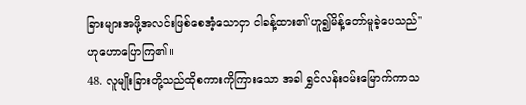ခြားများအဖို့အလင်းဖြစ်စေအံ့သောငှာ ငါခန့်ထား၏'ဟူ၍မိန့်တော်မူခဲ့ပေသည်'' ဟုဟောပြောကြ၏။
48. လူမျိုးခြားတို့သည်ထိုစကားကိုကြားသော အခါ ရွှင်လန်းဝမ်းမြောက်ကာသ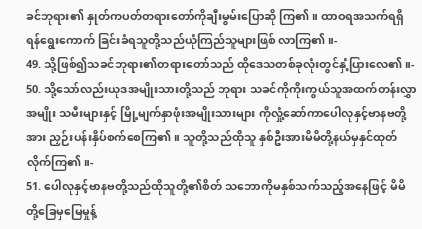ခင်ဘုရား၏ နှုတ်ကပတ်တရားတော်ကိုချီးမွမ်းပြောဆို ကြ၏။ ထာဝရအသက်ရရှိရန်ရွေးကောက် ခြင်းခံရသူတို့သည်ယုံကြည်သူများဖြစ် လာကြ၏။-
49. သို့ဖြစ်၍သခင်ဘုရား၏တရားတော်သည် ထိုဒေသတစ်ခုလုံးတွင်နှံ့ပြားလေ၏။-
50. သို့သော်လည်းယုဒအမျိုးသားတို့သည် ဘုရား သခင်ကိုကိုးကွယ်သူအထက်တန်းလွှာအမျိုး သမီးများနှင့် မြို့မျက်နှာဖုံးအမျိုးသားများ ကိုလှုံ့ဆော်ကာပေါလုနှင့်ဗာနဗတို့အား ညှဉ်းပန်းနှိပ်စက်စေကြ၏။ သူတို့သည်ထိုသူ နှစ်ဦးအားမိမိတို့နယ်မှနှင်ထုတ်လိုက်ကြ၏။-
51. ပေါလုနှင့်ဗာနဗတို့သည်ထိုသူတို့၏စိတ် သဘောကိုမနှစ်သက်သည့်အနေဖြင့် မိမိ တို့ခြေမှမြေမှုန့်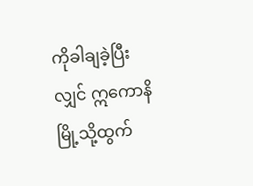ကိုခါချခဲ့ပြီးလျှင် ဣကောနိမြို့သို့ထွက်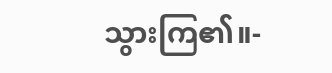သွားကြ၏။-